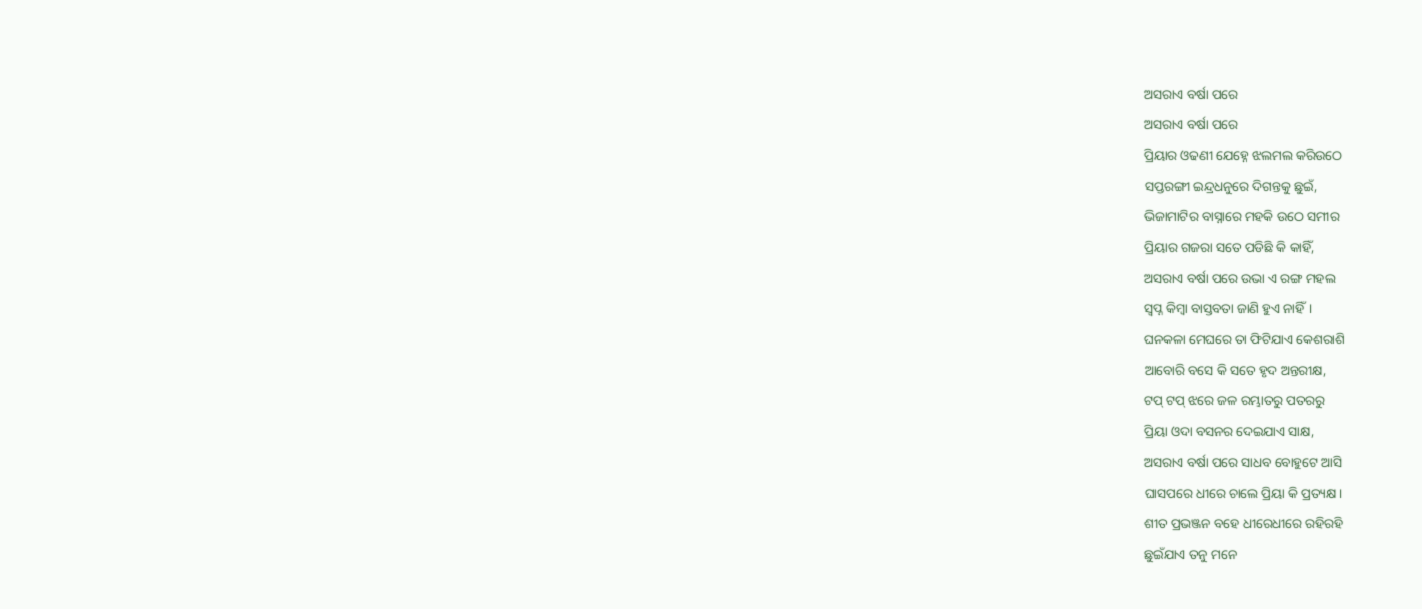ଅସରାଏ ବର୍ଷା ପରେ
ଅସରାଏ ବର୍ଷା ପରେ
ପ୍ରିୟାର ଓଢଣୀ ଯେହ୍ନେ ଝଲମଲ କରିଉଠେ
ସପ୍ତରଙ୍ଗୀ ଇନ୍ଦ୍ରଧନୁରେ ଦିଗନ୍ତକୁ ଛୁଇଁ,
ଭିଜାମାଟିର ବାସ୍ନାରେ ମହକି ଉଠେ ସମୀର
ପ୍ରିୟାର ଗଜରା ସତେ ପଡିଛି କି କାହିଁ,
ଅସରାଏ ବର୍ଷା ପରେ ଉଭା ଏ ରଙ୍ଗ ମହଲ
ସ୍ୱପ୍ନ କିମ୍ବା ବାସ୍ତବତା ଜାଣି ହୁଏ ନାହିଁ।
ଘନକଳା ମେଘରେ ତା ଫିଟିଯାଏ କେଶରାଶି
ଆବୋରି ବସେ କି ସତେ ହୃଦ ଅନ୍ତରୀକ୍ଷ,
ଟପ୍ ଟପ୍ ଝରେ ଜଳ ରମ୍ଭାତରୁ ପତରରୁ
ପ୍ରିୟା ଓଦା ବସନର ଦେଇଯାଏ ସାକ୍ଷ,
ଅସରାଏ ବର୍ଷା ପରେ ସାଧବ ବୋହୁଟେ ଆସି
ଘାସପରେ ଧୀରେ ଚାଲେ ପ୍ରିୟା କି ପ୍ରତ୍ୟକ୍ଷ।
ଶୀତ ପ୍ରଭଞ୍ଜନ ବହେ ଧୀରେଧୀରେ ରହିରହି
ଛୁଇଁଯାଏ ତନୁ ମନେ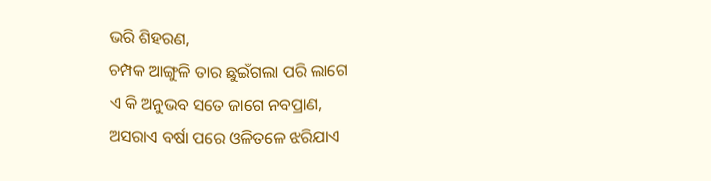ଭରି ଶିହରଣ,
ଚମ୍ପକ ଆଙ୍ଗୁଳି ତାର ଛୁଇଁଗଲା ପରି ଲାଗେ
ଏ କି ଅନୁଭବ ସତେ ଜାଗେ ନବପ୍ରାଣ,
ଅସରାଏ ବର୍ଷା ପରେ ଓଳିତଳେ ଝରିଯାଏ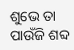ଶୁଭେ ତା ପାଉଁଜି ଶବ୍ଦ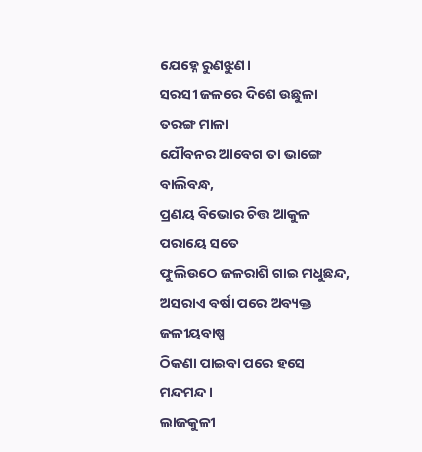ଯେହ୍ନେ ରୁଣଝୁଣ।
ସରସୀ ଜଳରେ ଦିଶେ ଉଛୁଳା ତରଙ୍ଗ ମାଳା
ଯୌବନର ଆବେଗ ତା ଭାଙ୍ଗେ ବାଲିବନ୍ଧ,
ପ୍ରଣୟ ବିଭୋର ଚିତ୍ତ ଆକୁଳ ପରାୟେ ସତେ
ଫୁଲିଉଠେ ଜଳରାଶି ଗାଇ ମଧୁଛନ୍ଦ,
ଅସରାଏ ବର୍ଷା ପରେ ଅବ୍ୟକ୍ତ ଜଳୀୟବାଷ୍ପ
ଠିକଣା ପାଇବା ପରେ ହସେ ମନ୍ଦମନ୍ଦ।
ଲାଜକୁଳୀ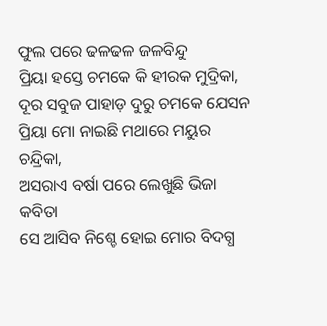ଫୁଲ ପରେ ଢଳଢଳ ଜଳବିନ୍ଦୁ
ପ୍ରିୟା ହସ୍ତେ ଚମକେ କି ହୀରକ ମୁଦ୍ରିକା,
ଦୂର ସବୁଜ ପାହାଡ଼ ଦୁରୁ ଚମକେ ଯେସନ
ପ୍ରିୟା ମୋ ନାଇଛି ମଥାରେ ମୟୁର ଚନ୍ଦ୍ରିକା,
ଅସରାଏ ବର୍ଷା ପରେ ଲେଖୁଛି ଭିଜା କବିତା
ସେ ଆସିବ ନିଶ୍ଚେ ହୋଇ ମୋର ବିଦଗ୍ଧ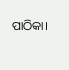ପାଠିକା।